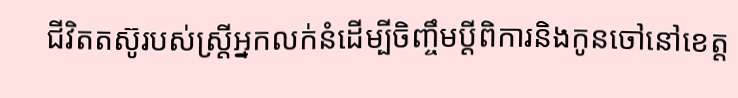ជីវិតតស៊ូរបស់ស្ត្រីអ្នកលក់នំដើម្បីចិញ្ចឹមប្ដីពិការនិងកូនចៅនៅខេត្ត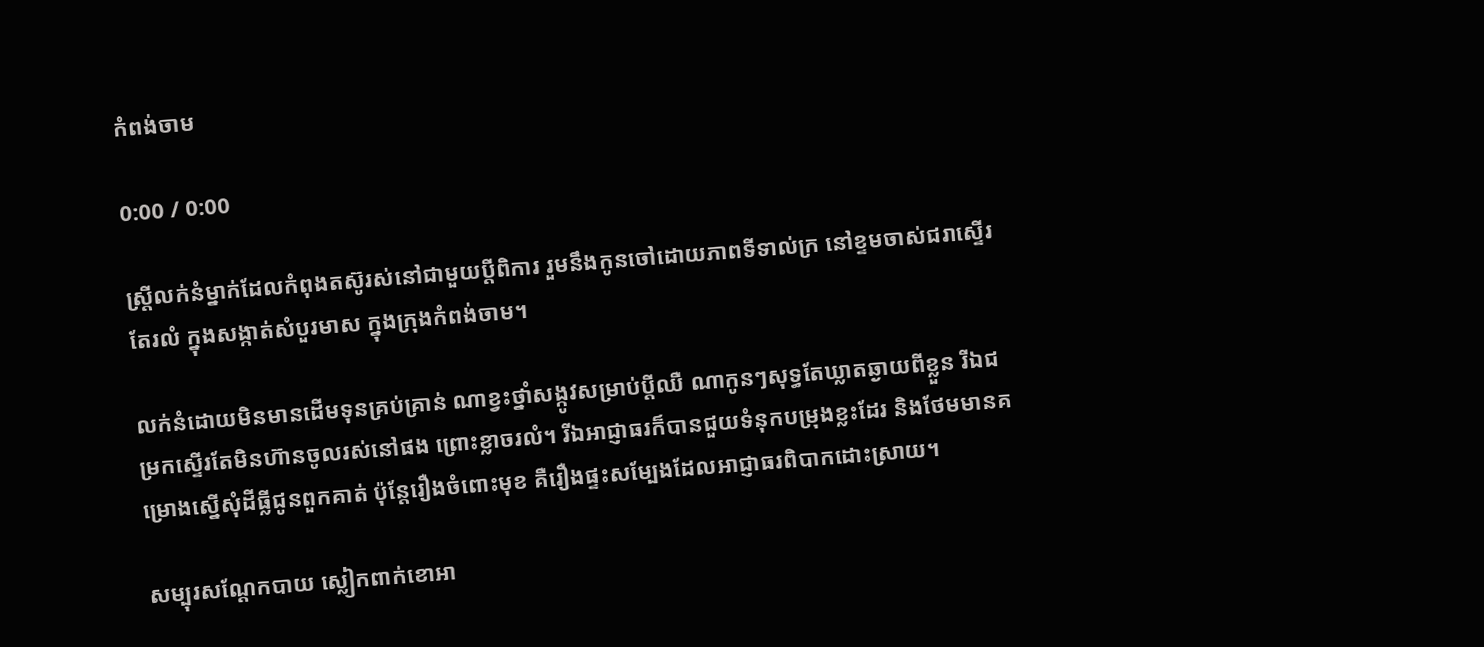កំពង់ចាម

0:00 / 0:00

ស្ត្រីលក់នំម្នាក់ដែលកំពុងតស៊ូរស់នៅជាមួយប្ដីពិការ រួមនឹងកូនចៅដោយភាពទីទាល់ក្រ នៅខ្ទមចាស់ជរាស្ទើរតែរលំ ក្នុងសង្កាត់សំបួរមាស ក្នុងក្រុងកំពង់ចាម។

លក់នំដោយមិនមានដើមទុនគ្រប់គ្រាន់ ណាខ្វះថ្នាំសង្កូវសម្រាប់ប្ដីឈឺ ណាកូនៗសុទ្ធតែឃ្លាតឆ្ងាយពីខ្លួន រីឯជម្រកស្ទើរតែមិនហ៊ានចូលរស់នៅផង ព្រោះខ្លាចរលំ។ រីឯអាជ្ញាធរក៏បានជួយទំនុកបម្រុងខ្លះដែរ និងថែមមានគម្រោងស្នើសុំដីធ្លីជូនពួកគាត់ ប៉ុន្តែរឿងចំពោះមុខ គឺរឿងផ្ទះសម្បែងដែលអាជ្ញាធរពិបាកដោះស្រាយ។

សម្បុរសណ្ដែកបាយ ស្លៀកពាក់ខោអា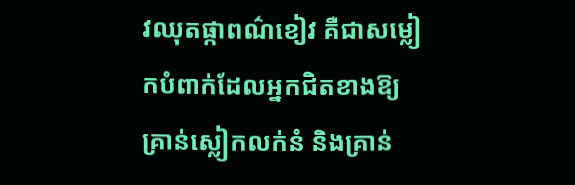វឈុតផ្កាពណ៌ខៀវ គឺជាសម្លៀកបំពាក់ដែលអ្នកជិតខាងឱ្យគ្រាន់ស្លៀកលក់នំ និងគ្រាន់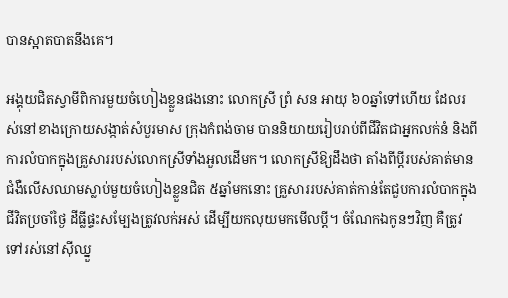បានស្អាតបាតនឹងគេ។

អង្គុយជិតស្វាមីពិការមួយចំហៀងខ្លួនផងនោះ លោកស្រី ព្រំ សន អាយុ ៦០ឆ្នាំទៅហើយ ដែលរស់នៅខាងក្រោយសង្កាត់សំបួរមាស ក្រុងកំពង់ចាម បាននិយាយរៀបរាប់ពីជីវិតជាអ្នកលក់នំ និងពីការលំបាកក្នុងគ្រួសាររបស់លោកស្រីទាំងអួលដើមក។ លោកស្រីឱ្យដឹងថា តាំងពីប្ដីរបស់គាត់មានជំងឺលើសឈាមស្លាប់មួយចំហៀងខ្លួនជិត ៥ឆ្នាំមកនោះ គ្រួសាររបស់គាត់កាន់តែជួបការលំបាកក្នុងជីវិតប្រចាំថ្ងៃ ដីធ្លីផ្ទះសម្បែងត្រូវលក់អស់ ដើម្បីយកលុយមកមើលប្ដី។ ចំណែកឯកូនៗវិញ គឺត្រូវទៅរស់នៅស៊ីឈ្នួ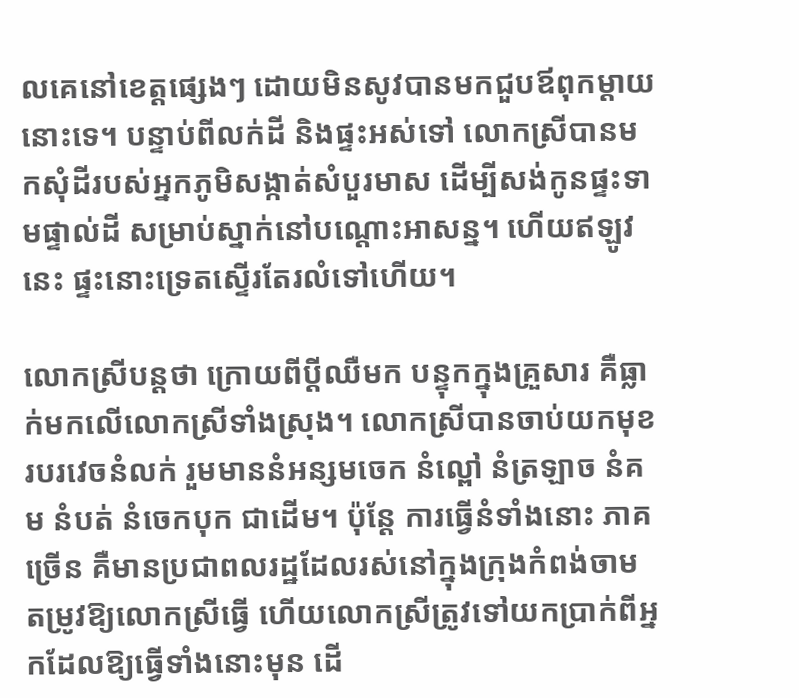លគេនៅខេត្តផ្សេងៗ ដោយមិនសូវបានមកជួបឪពុកម្ដាយនោះទេ។ បន្ទាប់ពីលក់ដី និងផ្ទះអស់ទៅ លោកស្រីបានមកសុំដីរបស់អ្នកភូមិសង្កាត់សំបួរមាស ដើម្បីសង់កូនផ្ទះទាមផ្ទាល់ដី សម្រាប់ស្នាក់នៅបណ្ដោះអាសន្ន។ ហើយឥឡូវនេះ ផ្ទះនោះទ្រេតស្ទើរតែរលំទៅហើយ។

លោកស្រីបន្តថា ក្រោយពីប្ដីឈឺមក បន្ទុកក្នុងគ្រួសារ គឺធ្លាក់មកលើលោកស្រីទាំងស្រុង។ លោកស្រីបានចាប់យកមុខរបរវេចនំលក់ រួមមាននំអន្សមចេក នំល្ពៅ នំត្រឡាច នំគម នំបត់ នំចេកបុក ជាដើម។ ប៉ុន្តែ ការធ្វើនំទាំងនោះ ភាគច្រើន គឺមានប្រជាពលរដ្ឋដែលរស់នៅក្នុងក្រុងកំពង់ចាម តម្រូវឱ្យលោកស្រីធ្វើ ហើយលោកស្រីត្រូវទៅយកប្រាក់ពីអ្នកដែលឱ្យធ្វើទាំងនោះមុន ដើ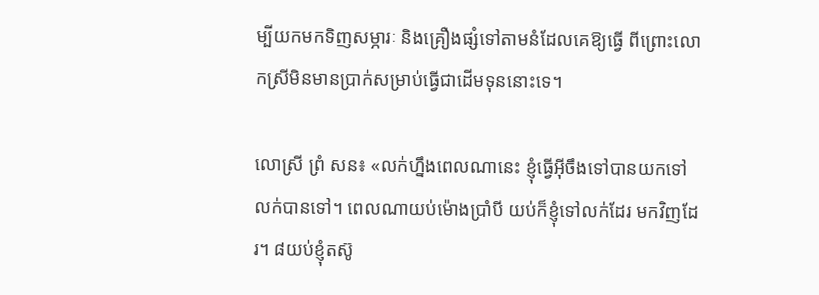ម្បីយកមកទិញសម្ភារៈ និងគ្រឿងផ្សំទៅតាមនំដែលគេឱ្យធ្វើ ពីព្រោះលោកស្រីមិនមានប្រាក់សម្រាប់ធ្វើជាដើមទុននោះទេ។

លោស្រី ព្រំ សន៖ «លក់ហ្នឹងពេលណានេះ ខ្ញុំធ្វើអ៊ីចឹងទៅបានយកទៅលក់បានទៅ។ ពេលណាយប់ម៉ោងប្រាំបី យប់ក៏ខ្ញុំទៅលក់ដែរ មកវិញដែរ។ ៨យប់ខ្ញុំតស៊ូ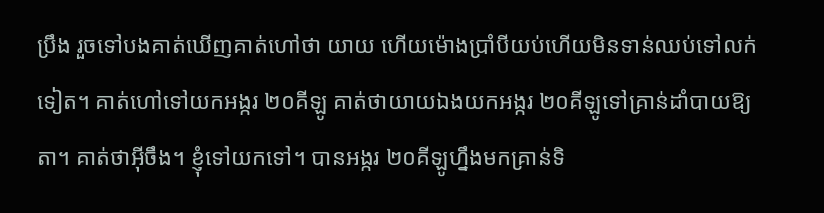ប្រឹង រួចទៅបងគាត់ឃើញគាត់ហៅថា យាយ ហើយម៉ោងប្រាំបីយប់ហើយមិនទាន់ឈប់ទៅលក់ទៀត។ គាត់ហៅទៅយកអង្ករ ២០គីឡូ គាត់ថាយាយឯងយកអង្ករ ២០គីឡូទៅគ្រាន់ដាំបាយឱ្យតា។ គាត់ថាអ៊ីចឹង។ ខ្ញុំទៅយកទៅ។ បានអង្ករ ២០គីឡូហ្នឹងមកគ្រាន់ទិ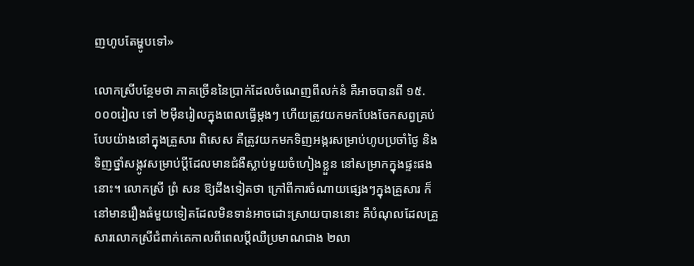ញហូបតែម្ហូបទៅ»

លោកស្រីបន្ថែមថា ភាគច្រើននៃប្រាក់ដែលចំណេញពីលក់នំ គឺអាចបានពី ១៥.០០០រៀល ទៅ ២ម៉ឺនរៀលក្នុងពេលធ្វើម្តងៗ ហើយត្រូវយកមកបែងចែកសព្វគ្រប់បែបយ៉ាងនៅក្នុងគ្រួសារ ពិសេស គឺត្រូវយកមកទិញអង្ករសម្រាប់ហូបប្រចាំថ្ងៃ និងទិញថ្នាំសង្កូវសម្រាប់ប្ដីដែលមានជំងឺស្លាប់មួយចំហៀងខ្លួន នៅសម្រាកក្នុងផ្ទះផងនោះ។ លោកស្រី ព្រំ សន ឱ្យដឹងទៀតថា ក្រៅពីការចំណាយផ្សេងៗក្នុងគ្រួសារ ក៏នៅមានរឿងធំមួយទៀតដែលមិនទាន់អាចដោះស្រាយបាននោះ គឺបំណុលដែលគ្រួសារលោកស្រីជំពាក់គេកាលពីពេលប្ដីឈឺប្រមាណជាង ២លា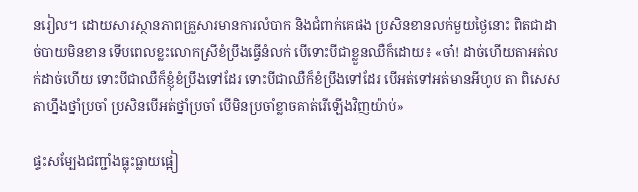នរៀល។ ដោយសារស្ថានភាពគ្រួសារមានការលំបាក និងជំពាក់គេផង ប្រសិនខានលក់មួយថ្ងៃនោះ ពិតជាដាច់បាយមិនខាន ទើបពេលខ្លះលោកស្រីខំប្រឹងធ្វើនំលក់ បើទោះបីជាខ្លួនឈឺក៏ដោយ៖ «ចា៎! ដាច់ហើយតាអត់លក់ដាច់ហើយ ទោះបីជាឈឺក៏ខ្ញុំខំប្រឹងទៅដែរ ទោះបីជាឈឺក៏ខំប្រឹងទៅដែរ បើអត់ទៅអត់មានអីហូប តា ពិសេសតាហ្នឹងថ្នាំប្រចាំ ប្រសិនបើអត់ថ្នាំប្រចាំ បើមិនប្រចាំខ្លាចគាត់រើឡើងវិញយ៉ាប់»

ផ្ទះសម្បែងជញ្ជាំងធ្លុះធ្លាយផ្អៀ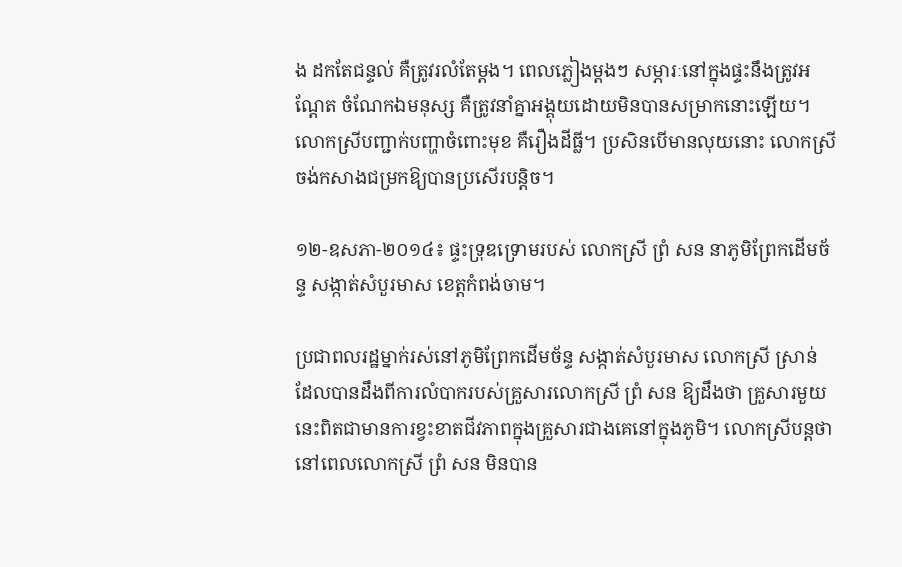ង ដកតែជន្ទល់ គឺត្រូវរលំតែម្តង។ ពេលភ្លៀងម្តងៗ សម្ភារៈនៅក្នុងផ្ទះនឹងត្រូវអណ្ដែត ចំណែកឯមនុស្ស គឺត្រូវនាំគ្នាអង្គុយដោយមិនបានសម្រាកនោះឡើយ។ លោកស្រីបញ្ជាក់បញ្ហាចំពោះមុខ គឺរឿងដីធ្លី។ ប្រសិនបើមានលុយនោះ លោកស្រីចង់កសាងជម្រកឱ្យបានប្រសើរបន្តិច។

១២-ឧសភា-២០១៤៖ ផ្ទះទ្រុឌទ្រោមរបស់ លោកស្រី ព្រំ សន នាភូមិព្រែកដើមច័ន្ទ សង្កាត់សំបួរមាស ខេត្តកំពង់ចាម។

ប្រជាពលរដ្ឋម្នាក់រស់នៅភូមិព្រែកដើមច័ន្ទ សង្កាត់សំបួរមាស លោកស្រី ស្រាន់ ដែលបានដឹងពីការលំបាករបស់គ្រួសារលោកស្រី ព្រំ សន ឱ្យដឹងថា គ្រួសារមួយនេះពិតជាមានការខ្វះខាតជីវភាពក្នុងគ្រួសារជាងគេនៅក្នុងភូមិ។ លោកស្រីបន្តថា នៅពេលលោកស្រី ព្រំ សន មិនបាន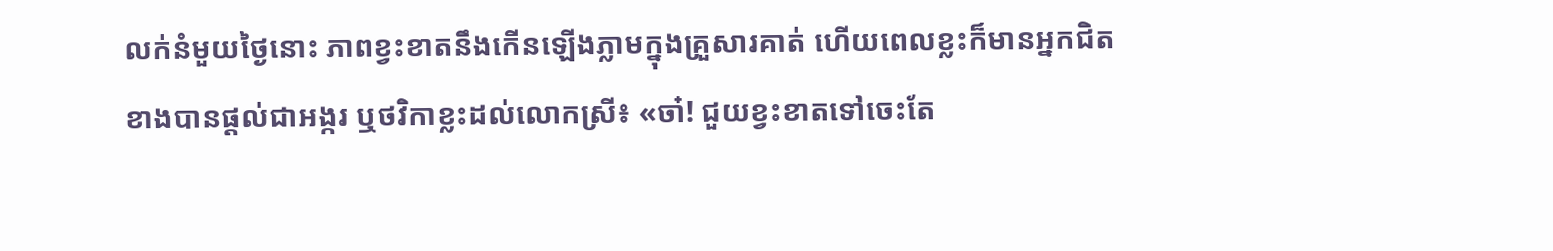លក់នំមួយថ្ងៃនោះ ភាពខ្វះខាតនឹងកើនឡើងភ្លាមក្នុងគ្រួសារគាត់ ហើយពេលខ្លះក៏មានអ្នកជិតខាងបានផ្តល់ជាអង្ករ ឬថវិកាខ្លះដល់លោកស្រី៖ «ចា៎! ជួយខ្វះខាតទៅចេះតែ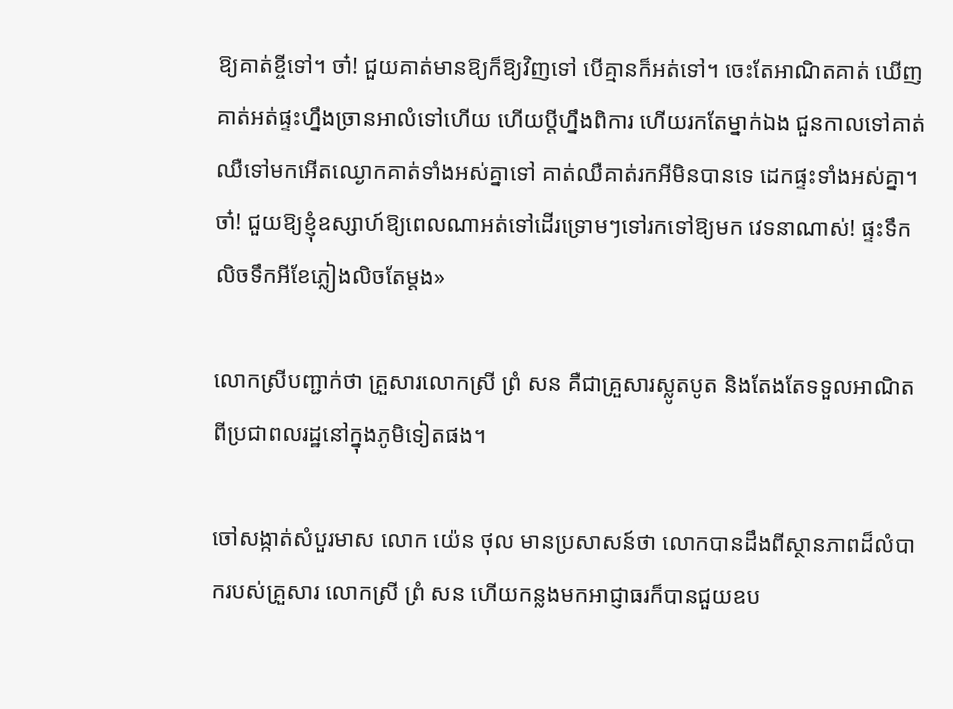ឱ្យគាត់ខ្ចីទៅ។ ចា៎! ជួយគាត់មានឱ្យក៏ឱ្យវិញទៅ បើគ្មានក៏អត់ទៅ។ ចេះតែអាណិតគាត់ ឃើញគាត់អត់ផ្ទះហ្នឹងច្រានអាលំទៅហើយ ហើយប្ដីហ្នឹងពិការ ហើយរកតែម្នាក់ឯង ជួនកាលទៅគាត់ឈឺទៅមកអើតឈ្ងោកគាត់ទាំងអស់គ្នាទៅ គាត់ឈឺគាត់រកអីមិនបានទេ ដេកផ្ទះទាំងអស់គ្នា។ ចា៎! ជួយឱ្យខ្ញុំឧស្សាហ៍ឱ្យពេលណាអត់ទៅដើរទ្រោមៗទៅរកទៅឱ្យមក វេទនាណាស់! ផ្ទះទឹកលិចទឹកអីខែភ្លៀងលិចតែម្តង»

លោកស្រីបញ្ជាក់ថា គ្រួសារលោកស្រី ព្រំ សន គឺជាគ្រួសារស្លូតបូត និងតែងតែទទួលអាណិតពីប្រជាពលរដ្ឋនៅក្នុងភូមិទៀតផង។

ចៅសង្កាត់សំបួរមាស លោក យ៉េន ថុល មានប្រសាសន៍ថា លោកបានដឹងពីស្ថានភាពដ៏លំបាករបស់គ្រួសារ លោកស្រី ព្រំ សន ហើយកន្លងមកអាជ្ញាធរក៏បានជួយឧប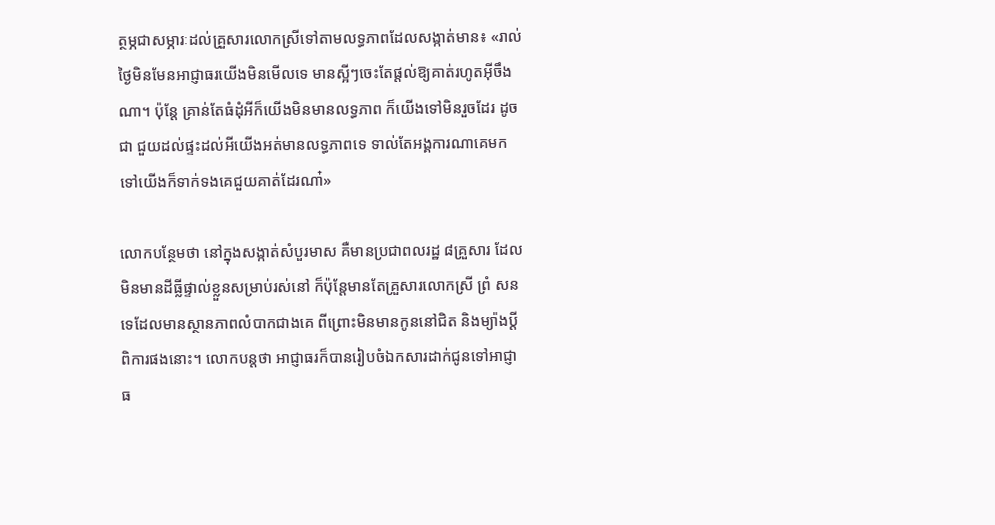ត្ថម្ភជាសម្ភារៈដល់គ្រួសារលោកស្រីទៅតាមលទ្ធភាពដែលសង្កាត់មាន៖ «រាល់ថ្ងៃមិនមែនអាជ្ញាធរយើងមិនមើលទេ មានស្អីៗចេះតែផ្តល់ឱ្យគាត់រហូតអ៊ីចឹងណា។ ប៉ុន្តែ គ្រាន់តែធំដុំអីក៏យើងមិនមានលទ្ធភាព ក៏យើងទៅមិនរួចដែរ ដូចជា ជួយដល់ផ្ទះដល់អីយើងអត់មានលទ្ធភាពទេ ទាល់តែអង្គការណាគេមកទៅយើងក៏ទាក់ទងគេជួយគាត់ដែរណា៎»

លោកបន្ថែមថា នៅក្នុងសង្កាត់សំបួរមាស គឺមានប្រជាពលរដ្ឋ ៨គ្រួសារ ដែលមិនមានដីធ្លីផ្ទាល់ខ្លួនសម្រាប់រស់នៅ ក៏ប៉ុន្តែមានតែគ្រួសារលោកស្រី ព្រំ សន ទេដែលមានស្ថានភាពលំបាកជាងគេ ពីព្រោះមិនមានកូននៅជិត និងម្យ៉ាងប្ដីពិការផងនោះ។ លោកបន្តថា អាជ្ញាធរក៏បានរៀបចំឯកសារដាក់ជូនទៅអាជ្ញាធ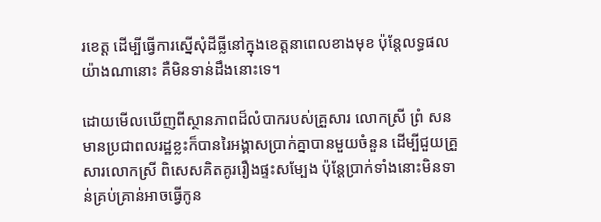រខេត្ត ដើម្បីធ្វើការស្នើសុំដីធ្លីនៅក្នុងខេត្តនាពេលខាងមុខ ប៉ុន្តែលទ្ធផលយ៉ាងណានោះ គឺមិនទាន់ដឹងនោះទេ។

ដោយមើលឃើញពីស្ថានភាពដ៏លំបាករបស់គ្រួសារ លោកស្រី ព្រំ សន មានប្រជាពលរដ្ឋខ្លះក៏បានរៃអង្គាសប្រាក់គ្នាបានមួយចំនួន ដើម្បីជួយគ្រួសារលោកស្រី ពិសេសគិតគូររឿងផ្ទះសម្បែង ប៉ុន្តែប្រាក់ទាំងនោះមិនទាន់គ្រប់គ្រាន់អាចធ្វើកូន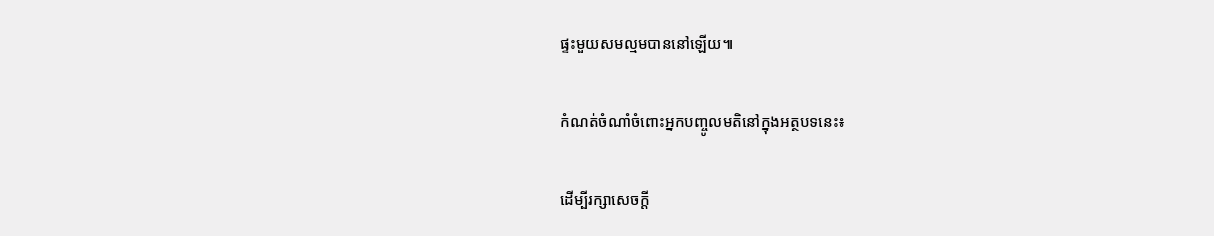ផ្ទះមួយសមល្មមបាននៅឡើយ៕

កំណត់ចំណាំចំពោះអ្នកបញ្ចូលមតិនៅក្នុងអត្ថបទនេះ៖

ដើម្បីរក្សាសេចក្ដី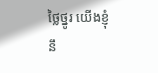ថ្លៃថ្នូរ យើងខ្ញុំនឹ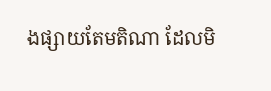ងផ្សាយតែមតិណា ដែលមិ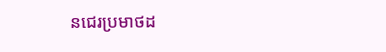នជេរប្រមាថដ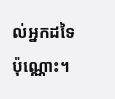ល់អ្នកដទៃប៉ុណ្ណោះ។